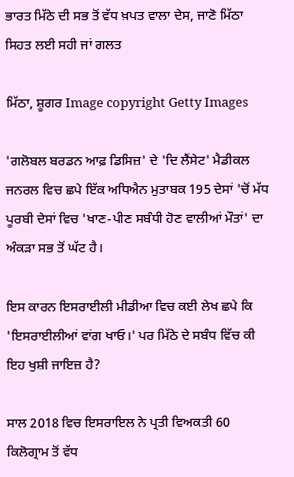ਭਾਰਤ ਮਿੱਠੇ ਦੀ ਸਭ ਤੋਂ ਵੱਧ ਖ਼ਪਤ ਵਾਲਾ ਦੇਸ, ਜਾਣੋ ਮਿੱਠਾ ਸਿਹਤ ਲਈ ਸਹੀ ਜਾਂ ਗਲਤ

ਮਿੱਠਾ, ਸ਼ੂਗਰ Image copyright Getty Images

'ਗਲੋਬਲ ਬਰਡਨ ਆਫ਼ ਡਿਸਿਜ਼' ਦੇ 'ਦਿ ਲੈਂਸੇਟ' ਮੈਡੀਕਲ ਜਨਰਲ ਵਿਚ ਛਪੇ ਇੱਕ ਅਧਿਐਨ ਮੁਤਾਬਕ 195 ਦੇਸਾਂ 'ਚੋਂ ਮੱਧ ਪੂਰਬੀ ਦੇਸਾਂ ਵਿਚ 'ਖਾਣ-ਪੀਣ ਸਬੰਧੀ ਹੋਣ ਵਾਲੀਆਂ ਮੌਤਾਂ' ਦਾ ਅੰਕੜਾ ਸਭ ਤੋਂ ਘੱਟ ਹੈ।

ਇਸ ਕਾਰਨ ਇਸਰਾਈਲੀ ਮੀਡੀਆ ਵਿਚ ਕਈ ਲੇਖ ਛਪੇ ਕਿ 'ਇਸਰਾਈਲੀਆਂ ਵਾਂਗ ਖਾਓ।' ਪਰ ਮਿੱਠੇ ਦੇ ਸਬੰਧ ਵਿੱਚ ਕੀ ਇਹ ਖੁਸ਼ੀ ਜਾਇਜ਼ ਹੈ?

ਸਾਲ 2018 ਵਿਚ ਇਸਰਾਇਲ ਨੇ ਪ੍ਰਤੀ ਵਿਅਕਤੀ 60 ਕਿਲੋਗ੍ਰਾਮ ਤੋਂ ਵੱਧ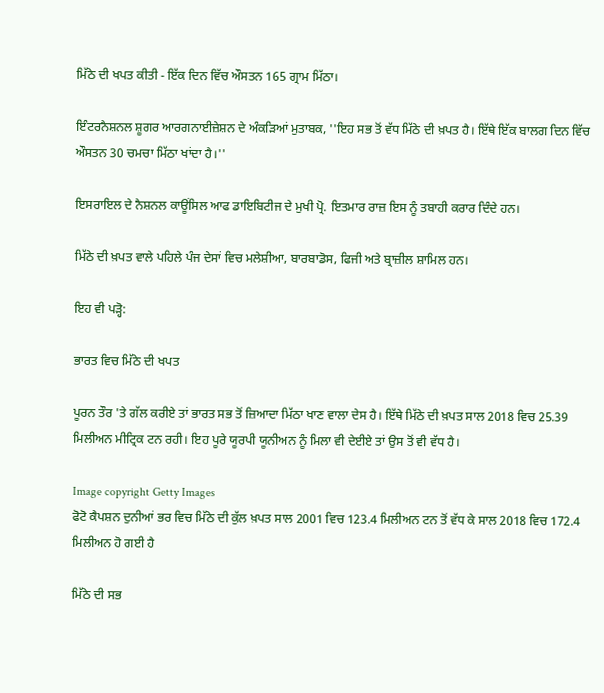ਮਿੱਠੇ ਦੀ ਖਪਤ ਕੀਤੀ - ਇੱਕ ਦਿਨ ਵਿੱਚ ਔਸਤਨ 165 ਗ੍ਰਾਮ ਮਿੱਠਾ।

ਇੰਟਰਨੈਸ਼ਨਲ ਸ਼ੂਗਰ ਆਰਗਨਾਈਜ਼ੇਸ਼ਨ ਦੇ ਅੰਕੜਿਆਂ ਮੁਤਾਬਕ, ''ਇਹ ਸਭ ਤੋਂ ਵੱਧ ਮਿੱਠੇ ਦੀ ਖ਼ਪਤ ਹੈ। ਇੱਥੇ ਇੱਕ ਬਾਲਗ ਦਿਨ ਵਿੱਚ ਔਸਤਨ 30 ਚਮਚਾ ਮਿੱਠਾ ਖਾਂਦਾ ਹੈ।''

ਇਸਰਾਇਲ ਦੇ ਨੈਸ਼ਨਲ ਕਾਊਂਸਿਲ ਆਫ ਡਾਇਬਿਟੀਜ ਦੇ ਮੁਖੀ ਪ੍ਰੋ. ਇਤਮਾਰ ਰਾਜ਼ ਇਸ ਨੂੰ ਤਬਾਹੀ ਕਰਾਰ ਦਿੰਦੇ ਹਨ।

ਮਿੱਠੇ ਦੀ ਖ਼ਪਤ ਵਾਲੇ ਪਹਿਲੇ ਪੰਜ ਦੇਸਾਂ ਵਿਚ ਮਲੇਸ਼ੀਆ, ਬਾਰਬਾਡੋਸ, ਫਿਜੀ ਅਤੇ ਬ੍ਰਾਜ਼ੀਲ ਸ਼ਾਮਿਲ ਹਨ।

ਇਹ ਵੀ ਪੜ੍ਹੋ:

ਭਾਰਤ ਵਿਚ ਮਿੱਠੇ ਦੀ ਖਪਤ

ਪੂਰਨ ਤੌਰ 'ਤੇ ਗੱਲ ਕਰੀਏ ਤਾਂ ਭਾਰਤ ਸਭ ਤੋਂ ਜ਼ਿਆਦਾ ਮਿੱਠਾ ਖਾਣ ਵਾਲਾ ਦੇਸ ਹੈ। ਇੱਥੇ ਮਿੱਠੇ ਦੀ ਖ਼ਪਤ ਸਾਲ 2018 ਵਿਚ 25.39 ਮਿਲੀਅਨ ਮੀਟ੍ਰਿਕ ਟਨ ਰਹੀ। ਇਹ ਪੂਰੇ ਯੂਰਪੀ ਯੂਨੀਅਨ ਨੂੰ ਮਿਲਾ ਵੀ ਦੇਈਏ ਤਾਂ ਉਸ ਤੋਂ ਵੀ ਵੱਧ ਹੈ।

Image copyright Getty Images
ਫੋਟੋ ਕੈਪਸ਼ਨ ਦੁਨੀਆਂ ਭਰ ਵਿਚ ਮਿੱਠੇ ਦੀ ਕੁੱਲ ਖ਼ਪਤ ਸਾਲ 2001 ਵਿਚ 123.4 ਮਿਲੀਅਨ ਟਨ ਤੋਂ ਵੱਧ ਕੇ ਸਾਲ 2018 ਵਿਚ 172.4 ਮਿਲੀਅਨ ਹੋ ਗਈ ਹੈ

ਮਿੱਠੇ ਦੀ ਸਭ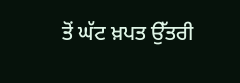ਤੋਂ ਘੱਟ ਖ਼ਪਤ ਉੱਤਰੀ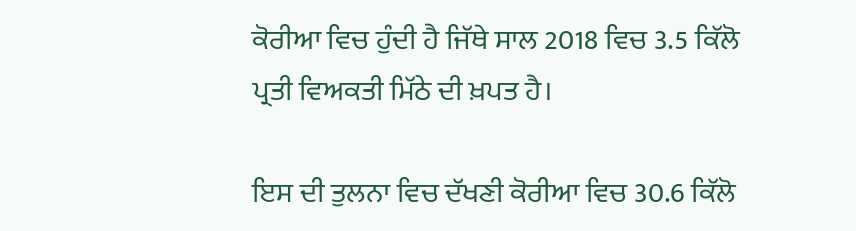ਕੋਰੀਆ ਵਿਚ ਹੁੰਦੀ ਹੈ ਜਿੱਥੇ ਸਾਲ 2018 ਵਿਚ 3.5 ਕਿੱਲੋ ਪ੍ਰਤੀ ਵਿਅਕਤੀ ਮਿੱਠੇ ਦੀ ਖ਼ਪਤ ਹੈ।

ਇਸ ਦੀ ਤੁਲਨਾ ਵਿਚ ਦੱਖਣੀ ਕੋਰੀਆ ਵਿਚ 30.6 ਕਿੱਲੋ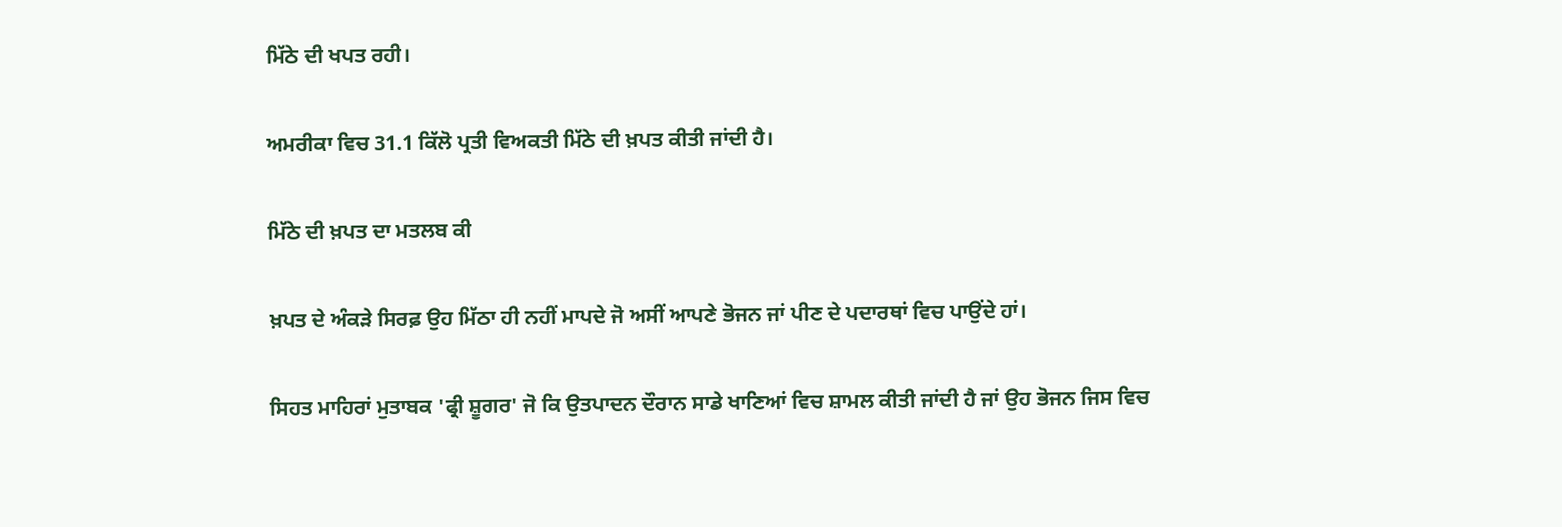ਮਿੱਠੇ ਦੀ ਖਪਤ ਰਹੀ।

ਅਮਰੀਕਾ ਵਿਚ 31.1 ਕਿੱਲੋ ਪ੍ਰਤੀ ਵਿਅਕਤੀ ਮਿੱਠੇ ਦੀ ਖ਼ਪਤ ਕੀਤੀ ਜਾਂਦੀ ਹੈ।

ਮਿੱਠੇ ਦੀ ਖ਼ਪਤ ਦਾ ਮਤਲਬ ਕੀ

ਖ਼ਪਤ ਦੇ ਅੰਕੜੇ ਸਿਰਫ਼ ਉਹ ਮਿੱਠਾ ਹੀ ਨਹੀਂ ਮਾਪਦੇ ਜੋ ਅਸੀਂ ਆਪਣੇ ਭੋਜਨ ਜਾਂ ਪੀਣ ਦੇ ਪਦਾਰਥਾਂ ਵਿਚ ਪਾਉਂਦੇ ਹਾਂ।

ਸਿਹਤ ਮਾਹਿਰਾਂ ਮੁਤਾਬਕ 'ਫ੍ਰੀ ਸ਼ੂਗਰ' ਜੋ ਕਿ ਉਤਪਾਦਨ ਦੌਰਾਨ ਸਾਡੇ ਖਾਣਿਆਂ ਵਿਚ ਸ਼ਾਮਲ ਕੀਤੀ ਜਾਂਦੀ ਹੈ ਜਾਂ ਉਹ ਭੋਜਨ ਜਿਸ ਵਿਚ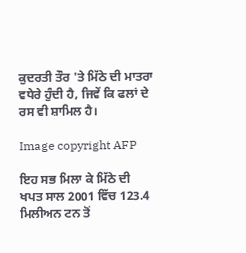ਕੁਦਰਤੀ ਤੌਰ 'ਤੇ ਮਿੱਠੇ ਦੀ ਮਾਤਰਾ ਵਧੇਰੇ ਹੁੰਦੀ ਹੈ, ਜਿਵੇਂ ਕਿ ਫਲਾਂ ਦੇ ਰਸ ਵੀ ਸ਼ਾਮਿਲ ਹੈ।

Image copyright AFP

ਇਹ ਸਭ ਮਿਲਾ ਕੇ ਮਿੱਠੇ ਦੀ ਖਪਤ ਸਾਲ 2001 ਵਿੱਚ 123.4 ਮਿਲੀਅਨ ਟਨ ਤੋਂ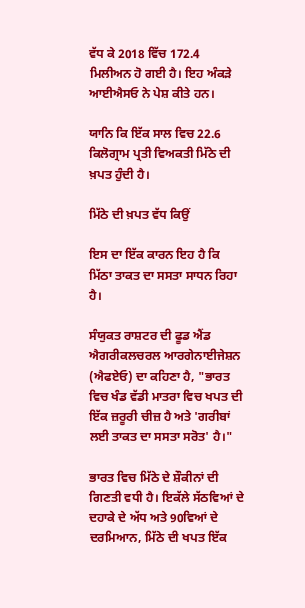ਵੱਧ ਕੇ 2018 ਵਿੱਚ 172.4 ਮਿਲੀਅਨ ਹੋ ਗਈ ਹੈ। ਇਹ ਅੰਕੜੇ ਆਈਐਸਓ ਨੇ ਪੇਸ਼ ਕੀਤੇ ਹਨ।

ਯਾਨਿ ਕਿ ਇੱਕ ਸਾਲ ਵਿਚ 22.6 ਕਿਲੋਗ੍ਰਾਮ ਪ੍ਰਤੀ ਵਿਅਕਤੀ ਮਿੱਠੇ ਦੀ ਖ਼ਪਤ ਹੁੰਦੀ ਹੈ।

ਮਿੱਠੇ ਦੀ ਖ਼ਪਤ ਵੱਧ ਕਿਉਂ

ਇਸ ਦਾ ਇੱਕ ਕਾਰਨ ਇਹ ਹੈ ਕਿ ਮਿੱਠਾ ਤਾਕਤ ਦਾ ਸਸਤਾ ਸਾਧਨ ਰਿਹਾ ਹੈ।

ਸੰਯੁਕਤ ਰਾਸ਼ਟਰ ਦੀ ਫੂਡ ਐਂਡ ਐਗਰੀਕਲਚਰਲ ਆਰਗੇਨਾਈਜੇਸ਼ਨ (ਐਫਏਓ) ਦਾ ਕਹਿਣਾ ਹੈ, "ਭਾਰਤ ਵਿਚ ਖੰਡ ਵੱਡੀ ਮਾਤਰਾ ਵਿਚ ਖਪਤ ਦੀ ਇੱਕ ਜ਼ਰੂਰੀ ਚੀਜ਼ ਹੈ ਅਤੇ 'ਗਰੀਬਾਂ ਲਈ ਤਾਕਤ ਦਾ ਸਸਤਾ ਸਰੋਤ' ਹੈ।"

ਭਾਰਤ ਵਿਚ ਮਿੱਠੇ ਦੇ ਸ਼ੌਕੀਨਾਂ ਦੀ ਗਿਣਤੀ ਵਧੀ ਹੈ। ਇਕੱਲੇ ਸੱਠਵਿਆਂ ਦੇ ਦਹਾਕੇ ਦੇ ਅੱਧ ਅਤੇ 90ਵਿਆਂ ਦੇ ਦਰਮਿਆਨ, ਮਿੱਠੇ ਦੀ ਖਪਤ ਇੱਕ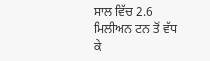ਸਾਲ ਵਿੱਚ 2.6 ਮਿਲੀਅਨ ਟਨ ਤੋਂ ਵੱਧ ਕੇ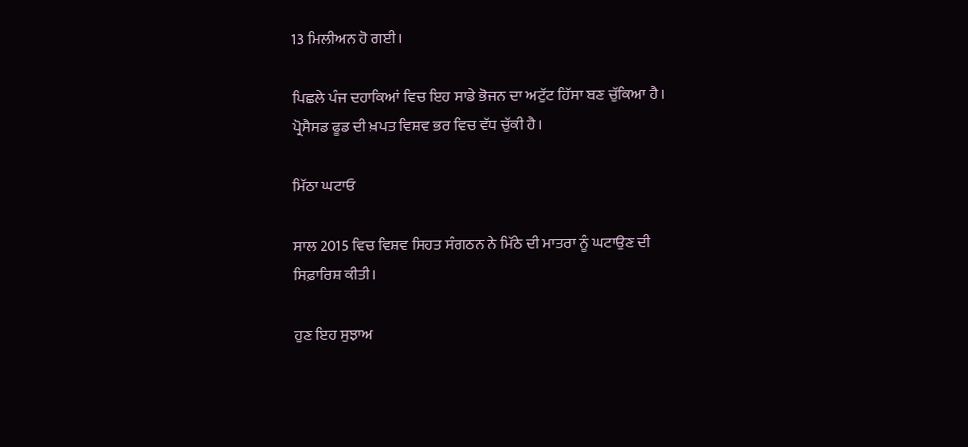13 ਮਿਲੀਅਨ ਹੋ ਗਈ।

ਪਿਛਲੇ ਪੰਜ ਦਹਾਕਿਆਂ ਵਿਚ ਇਹ ਸਾਡੇ ਭੋਜਨ ਦਾ ਅਟੁੱਟ ਹਿੱਸਾ ਬਣ ਚੁੱਕਿਆ ਹੈ। ਪ੍ਰੋਸੈਸਡ ਫੂਡ ਦੀ ਖ਼ਪਤ ਵਿਸ਼ਵ ਭਰ ਵਿਚ ਵੱਧ ਚੁੱਕੀ ਹੈ।

ਮਿੱਠਾ ਘਟਾਓ

ਸਾਲ 2015 ਵਿਚ ਵਿਸ਼ਵ ਸਿਹਤ ਸੰਗਠਨ ਨੇ ਮਿੱਠੇ ਦੀ ਮਾਤਰਾ ਨੂੰ ਘਟਾਉਣ ਦੀ ਸਿਫ਼ਾਰਿਸ਼ ਕੀਤੀ।

ਹੁਣ ਇਹ ਸੁਝਾਅ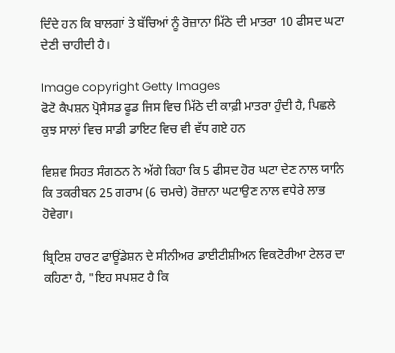ਦਿੰਦੇ ਹਨ ਕਿ ਬਾਲਗਾਂ ਤੇ ਬੱਚਿਆਂ ਨੂੰ ਰੋਜ਼ਾਨਾ ਮਿੱਠੇ ਦੀ ਮਾਤਰਾ 10 ਫੀਸਦ ਘਟਾ ਦੇਣੀ ਚਾਹੀਦੀ ਹੈ।

Image copyright Getty Images
ਫੋਟੋ ਕੈਪਸ਼ਨ ਪ੍ਰੋਸੈਸਡ ਫੂਡ ਜਿਸ ਵਿਚ ਮਿੱਠੇ ਦੀ ਕਾਫ਼ੀ ਮਾਤਰਾ ਹੁੰਦੀ ਹੈ, ਪਿਛਲੇ ਕੁਝ ਸਾਲਾਂ ਵਿਚ ਸਾਡੀ ਡਾਇਟ ਵਿਚ ਵੀ ਵੱਧ ਗਏ ਹਨ

ਵਿਸ਼ਵ ਸਿਹਤ ਸੰਗਠਨ ਨੇ ਅੱਗੇ ਕਿਹਾ ਕਿ 5 ਫੀਸਦ ਹੋਰ ਘਟਾ ਦੇਣ ਨਾਲ ਯਾਨਿ ਕਿ ਤਕਰੀਬਨ 25 ਗਰਾਮ (6 ਚਮਚੇ) ਰੋਜ਼ਾਨਾ ਘਟਾਉਣ ਨਾਲ ਵਧੇਰੇ ਲਾਭ ਹੋਵੇਗਾ।

ਬ੍ਰਿਟਿਸ਼ ਹਾਰਟ ਫਾਊਂਡੇਸ਼ਨ ਦੇ ਸੀਨੀਅਰ ਡਾਈਟੀਸ਼ੀਅਨ ਵਿਕਟੋਰੀਆ ਟੇਲਰ ਦਾ ਕਹਿਣਾ ਹੈ, "ਇਹ ਸਪਸ਼ਟ ਹੈ ਕਿ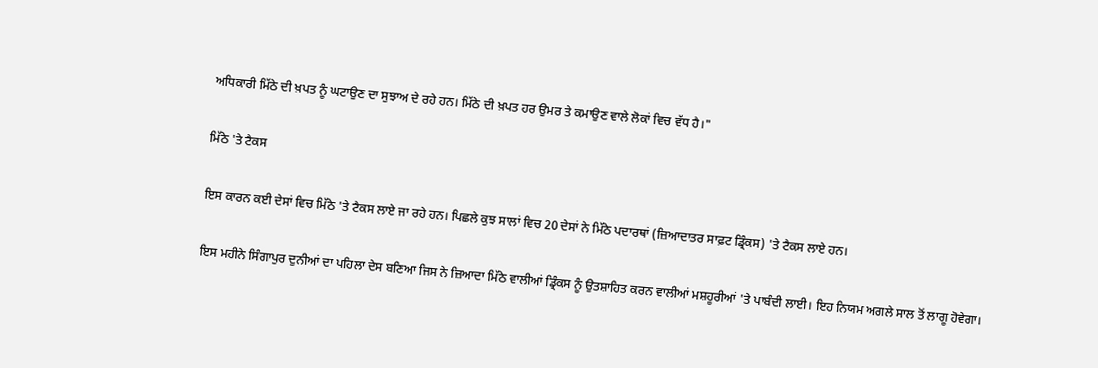ਅਧਿਕਾਰੀ ਮਿੱਠੇ ਦੀ ਖ਼ਪਤ ਨੂੰ ਘਟਾਉਣ ਦਾ ਸੁਝਾਅ ਦੇ ਰਹੇ ਹਨ। ਮਿੱਠੇ ਦੀ ਖ਼ਪਤ ਹਰ ਉਮਰ ਤੇ ਕਮਾਉਣ ਵਾਲੇ ਲੋਕਾਂ ਵਿਚ ਵੱਧ ਹੈ।"

ਮਿੱਠੇ 'ਤੇ ਟੈਕਸ

ਇਸ ਕਾਰਨ ਕਈ ਦੇਸਾਂ ਵਿਚ ਮਿੱਠੇ 'ਤੇ ਟੈਕਸ ਲਾਏ ਜਾ ਰਹੇ ਹਨ। ਪਿਛਲੇ ਕੁਝ ਸਾਲਾਂ ਵਿਚ 20 ਦੇਸਾਂ ਨੇ ਮਿੱਠੇ ਪਦਾਰਥਾਂ (ਜ਼ਿਆਦਾਤਰ ਸਾਫ਼ਟ ਡ੍ਰਿੰਕਸ) 'ਤੇ ਟੈਕਸ ਲਾਏ ਹਨ।

ਇਸ ਮਹੀਨੇ ਸਿੰਗਾਪੁਰ ਦੁਨੀਆਂ ਦਾ ਪਹਿਲਾ ਦੇਸ ਬਣਿਆ ਜਿਸ ਨੇ ਜ਼ਿਆਦਾ ਮਿੱਠੇ ਵਾਲੀਆਂ ਡ੍ਰਿੰਕਸ ਨੂੰ ਉਤਸ਼ਾਹਿਤ ਕਰਨ ਵਾਲੀਆਂ ਮਸ਼ਹੂਰੀਆਂ 'ਤੇ ਪਾਬੰਦੀ ਲਾਈ। ਇਹ ਨਿਯਮ ਅਗਲੇ ਸਾਲ ਤੋਂ ਲਾਗੂ ਹੋਵੇਗਾ।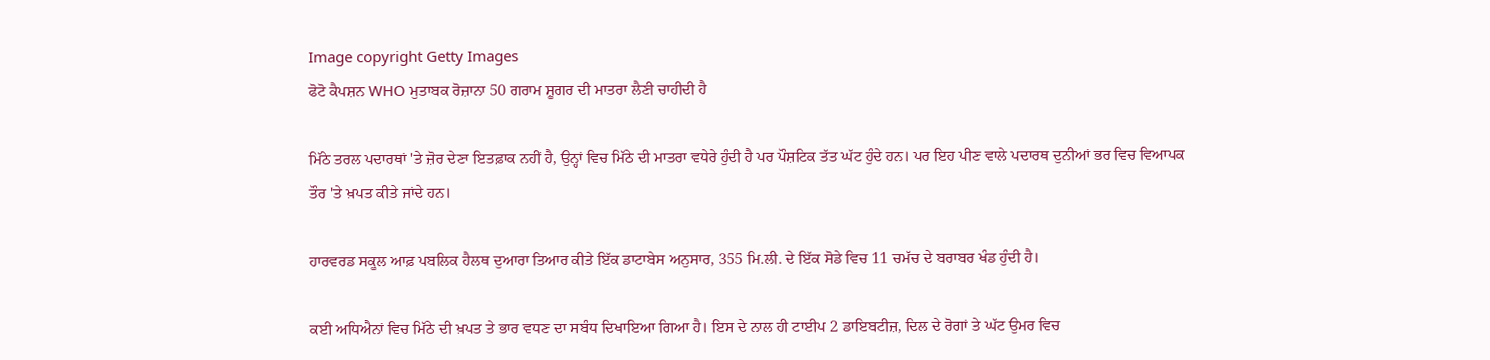Image copyright Getty Images
ਫੋਟੋ ਕੈਪਸ਼ਨ WHO ਮੁਤਾਬਕ ਰੋਜ਼ਾਨਾ 50 ਗਰਾਮ ਸ਼ੂਗਰ ਦੀ ਮਾਤਰਾ ਲੈਣੀ ਚਾਹੀਦੀ ਹੈ

ਮਿੱਠੇ ਤਰਲ ਪਦਾਰਥਾਂ 'ਤੇ ਜ਼ੋਰ ਦੇਣਾ ਇਤਫ਼ਾਕ ਨਹੀਂ ਹੈ, ਉਨ੍ਹਾਂ ਵਿਚ ਮਿੱਠੇ ਦੀ ਮਾਤਰਾ ਵਧੇਰੇ ਹੁੰਦੀ ਹੈ ਪਰ ਪੌਸ਼ਟਿਕ ਤੱਤ ਘੱਟ ਹੁੰਦੇ ਹਨ। ਪਰ ਇਹ ਪੀਣ ਵਾਲੇ ਪਦਾਰਥ ਦੁਨੀਆਂ ਭਰ ਵਿਚ ਵਿਆਪਕ ਤੌਰ 'ਤੇ ਖ਼ਪਤ ਕੀਤੇ ਜਾਂਦੇ ਹਨ।

ਹਾਰਵਰਡ ਸਕੂਲ ਆਫ਼ ਪਬਲਿਕ ਹੈਲਥ ਦੁਆਰਾ ਤਿਆਰ ਕੀਤੇ ਇੱਕ ਡਾਟਾਬੇਸ ਅਨੁਸਾਰ, 355 ਮਿ.ਲੀ. ਦੇ ਇੱਕ ਸੋਡੇ ਵਿਚ 11 ਚਮੱਚ ਦੇ ਬਰਾਬਰ ਖੰਡ ਹੁੰਦੀ ਹੈ।

ਕਈ ਅਧਿਐਨਾਂ ਵਿਚ ਮਿੱਠੇ ਦੀ ਖ਼ਪਤ ਤੇ ਭਾਰ ਵਧਣ ਦਾ ਸਬੰਧ ਦਿਖਾਇਆ ਗਿਆ ਹੈ। ਇਸ ਦੇ ਨਾਲ ਹੀ ਟਾਈਪ 2 ਡਾਇਬਟੀਜ਼, ਦਿਲ ਦੇ ਰੋਗਾਂ ਤੇ ਘੱਟ ਉਮਰ ਵਿਚ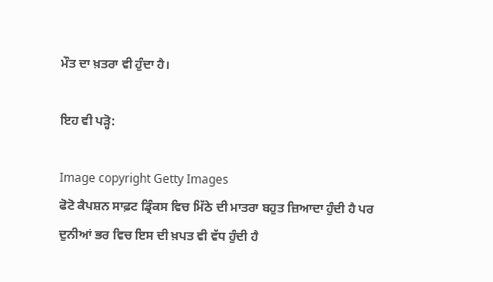ਮੌਤ ਦਾ ਖ਼ਤਰਾ ਵੀ ਹੁੰਦਾ ਹੈ।

ਇਹ ਵੀ ਪੜ੍ਹੋ:

Image copyright Getty Images
ਫੋਟੋ ਕੈਪਸ਼ਨ ਸਾਫ਼ਟ ਡ੍ਰਿੰਕਸ ਵਿਚ ਮਿੱਠੇ ਦੀ ਮਾਤਰਾ ਬਹੁਤ ਜ਼ਿਆਦਾ ਹੁੰਦੀ ਹੈ ਪਰ ਦੁਨੀਆਂ ਭਰ ਵਿਚ ਇਸ ਦੀ ਖ਼ਪਤ ਵੀ ਵੱਧ ਹੁੰਦੀ ਹੈ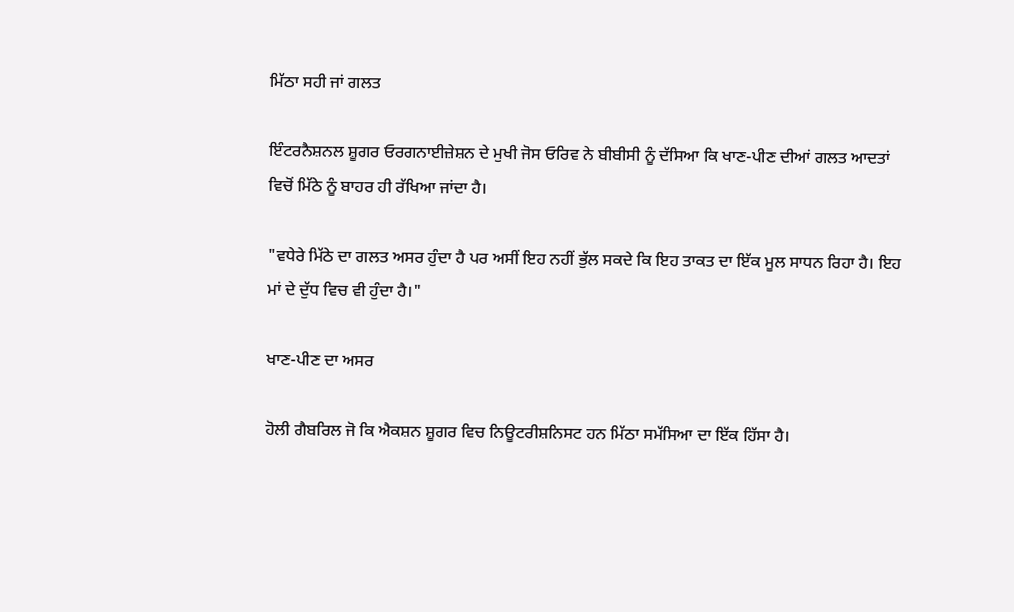ਮਿੱਠਾ ਸਹੀ ਜਾਂ ਗਲਤ

ਇੰਟਰਨੈਸ਼ਨਲ ਸ਼ੂਗਰ ਓਰਗਨਾਈਜ਼ੇਸ਼ਨ ਦੇ ਮੁਖੀ ਜੋਸ ਓਰਿਵ ਨੇ ਬੀਬੀਸੀ ਨੂੰ ਦੱਸਿਆ ਕਿ ਖਾਣ-ਪੀਣ ਦੀਆਂ ਗਲਤ ਆਦਤਾਂ ਵਿਚੋਂ ਮਿੱਠੇ ਨੂੰ ਬਾਹਰ ਹੀ ਰੱਖਿਆ ਜਾਂਦਾ ਹੈ।

"ਵਧੇਰੇ ਮਿੱਠੇ ਦਾ ਗਲਤ ਅਸਰ ਹੁੰਦਾ ਹੈ ਪਰ ਅਸੀਂ ਇਹ ਨਹੀਂ ਭੁੱਲ ਸਕਦੇ ਕਿ ਇਹ ਤਾਕਤ ਦਾ ਇੱਕ ਮੂਲ ਸਾਧਨ ਰਿਹਾ ਹੈ। ਇਹ ਮਾਂ ਦੇ ਦੁੱਧ ਵਿਚ ਵੀ ਹੁੰਦਾ ਹੈ।"

ਖਾਣ-ਪੀਣ ਦਾ ਅਸਰ

ਹੋਲੀ ਗੈਬਰਿਲ ਜੋ ਕਿ ਐਕਸ਼ਨ ਸ਼ੂਗਰ ਵਿਚ ਨਿਊਟਰੀਸ਼ਨਿਸਟ ਹਨ ਮਿੱਠਾ ਸਮੱਸਿਆ ਦਾ ਇੱਕ ਹਿੱਸਾ ਹੈ।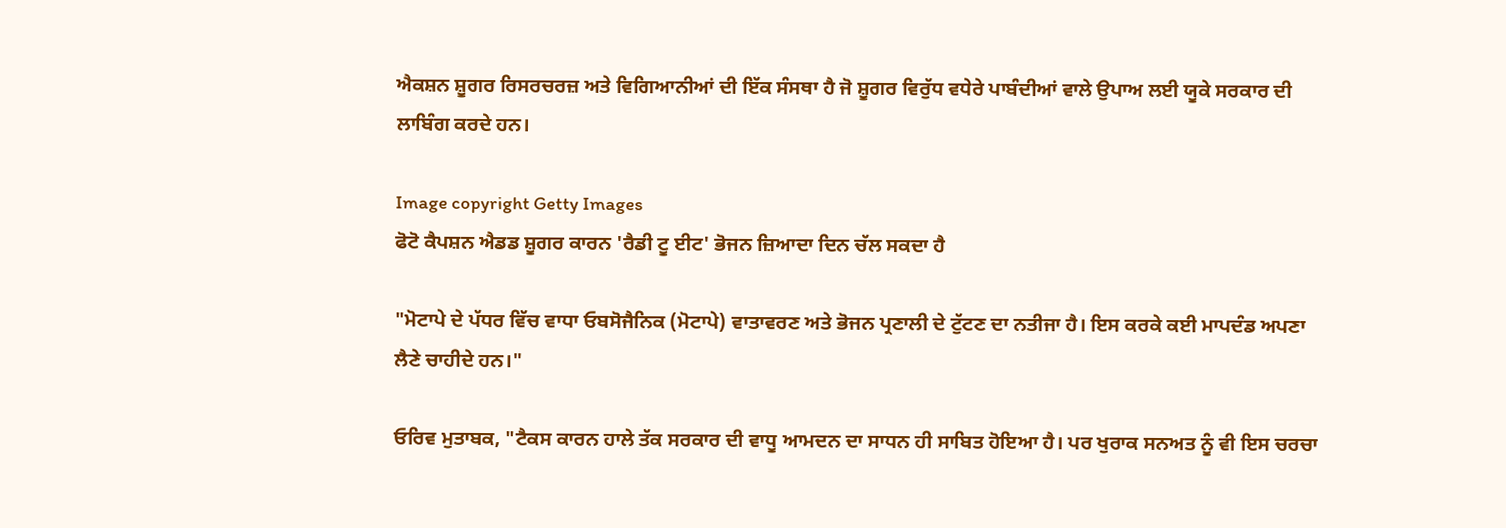ਐਕਸ਼ਨ ਸ਼ੂਗਰ ਰਿਸਰਚਰਜ਼ ਅਤੇ ਵਿਗਿਆਨੀਆਂ ਦੀ ਇੱਕ ਸੰਸਥਾ ਹੈ ਜੋ ਸ਼ੂਗਰ ਵਿਰੁੱਧ ਵਧੇਰੇ ਪਾਬੰਦੀਆਂ ਵਾਲੇ ਉਪਾਅ ਲਈ ਯੂਕੇ ਸਰਕਾਰ ਦੀ ਲਾਬਿੰਗ ਕਰਦੇ ਹਨ।

Image copyright Getty Images
ਫੋਟੋ ਕੈਪਸ਼ਨ ਐਡਡ ਸ਼ੂਗਰ ਕਾਰਨ 'ਰੈਡੀ ਟੂ ਈਟ' ਭੋਜਨ ਜ਼ਿਆਦਾ ਦਿਨ ਚੱਲ ਸਕਦਾ ਹੈ

"ਮੋਟਾਪੇ ਦੇ ਪੱਧਰ ਵਿੱਚ ਵਾਧਾ ਓਬਸੋਜੈਨਿਕ (ਮੋਟਾਪੇ) ਵਾਤਾਵਰਣ ਅਤੇ ਭੋਜਨ ਪ੍ਰਣਾਲੀ ਦੇ ਟੁੱਟਣ ਦਾ ਨਤੀਜਾ ਹੈ। ਇਸ ਕਰਕੇ ਕਈ ਮਾਪਦੰਡ ਅਪਣਾ ਲੈਣੇ ਚਾਹੀਦੇ ਹਨ।"

ਓਰਿਵ ਮੁਤਾਬਕ, "ਟੈਕਸ ਕਾਰਨ ਹਾਲੇ ਤੱਕ ਸਰਕਾਰ ਦੀ ਵਾਧੂ ਆਮਦਨ ਦਾ ਸਾਧਨ ਹੀ ਸਾਬਿਤ ਹੋਇਆ ਹੈ। ਪਰ ਖੁਰਾਕ ਸਨਅਤ ਨੂੰ ਵੀ ਇਸ ਚਰਚਾ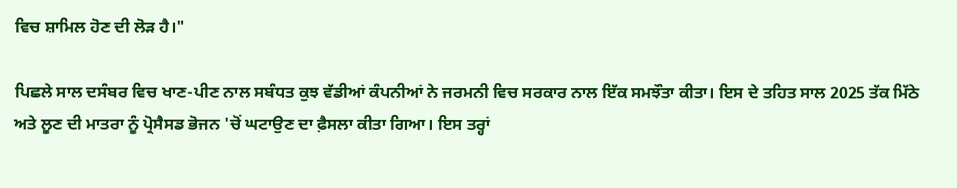ਵਿਚ ਸ਼ਾਮਿਲ ਹੋਣ ਦੀ ਲੋੜ ਹੈ।"

ਪਿਛਲੇ ਸਾਲ ਦਸੰਬਰ ਵਿਚ ਖਾਣ-ਪੀਣ ਨਾਲ ਸਬੰਧਤ ਕੁਝ ਵੱਡੀਆਂ ਕੰਪਨੀਆਂ ਨੇ ਜਰਮਨੀ ਵਿਚ ਸਰਕਾਰ ਨਾਲ ਇੱਕ ਸਮਝੌਤਾ ਕੀਤਾ। ਇਸ ਦੇ ਤਹਿਤ ਸਾਲ 2025 ਤੱਕ ਮਿੱਠੇ ਅਤੇ ਲੂਣ ਦੀ ਮਾਤਰਾ ਨੂੰ ਪ੍ਰੋਸੈਸਡ ਭੋਜਨ 'ਚੋਂ ਘਟਾਉਣ ਦਾ ਫ਼ੈਸਲਾ ਕੀਤਾ ਗਿਆ। ਇਸ ਤਰ੍ਹਾਂ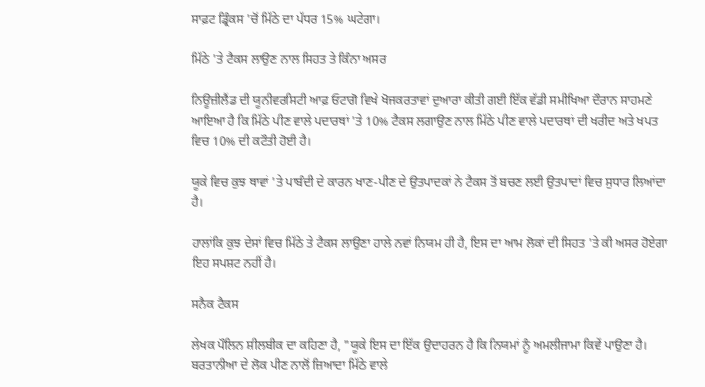ਸਾਫ਼ਟ ਡ੍ਰਿੰਕਸ 'ਚੋਂ ਮਿੱਠੇ ਦਾ ਪੱਧਰ 15% ਘਟੇਗਾ।

ਮਿੱਠੇ 'ਤੇ ਟੈਕਸ ਲਾਉਣ ਨਾਲ ਸਿਹਤ ਤੇ ਕਿੰਨਾ ਅਸਰ

ਨਿਊਜ਼ੀਲੈਂਡ ਦੀ ਯੂਨੀਵਰਸਿਟੀ ਆਫ਼ ਓਟਾਗੋ ਵਿਖੇ ਖੋਜਕਰਤਾਵਾਂ ਦੁਆਰਾ ਕੀਤੀ ਗਈ ਇੱਕ ਵੱਡੀ ਸਮੀਖਿਆ ਦੌਰਾਨ ਸਾਹਮਣੇ ਆਇਆ ਹੈ ਕਿ ਮਿੱਠੇ ਪੀਣ ਵਾਲੇ ਪਦਾਰਥਾਂ 'ਤੇ 10% ਟੈਕਸ ਲਗਾਉਣ ਨਾਲ ਮਿੱਠੇ ਪੀਣ ਵਾਲੇ ਪਦਾਰਥਾਂ ਦੀ ਖਰੀਦ ਅਤੇ ਖਪਤ ਵਿਚ 10% ਦੀ ਕਟੌਤੀ ਹੋਈ ਹੈ।

ਯੂਕੇ ਵਿਚ ਕੁਝ ਥਾਵਾਂ 'ਤੇ ਪਾਬੰਦੀ ਦੇ ਕਾਰਨ ਖਾਣ-ਪੀਣ ਦੇ ਉਤਪਾਦਕਾਂ ਨੇ ਟੈਕਸ ਤੋਂ ਬਚਣ ਲਈ ਉਤਪਾਦਾਂ ਵਿਚ ਸੁਧਾਰ ਲਿਆਂਦਾ ਹੈ।

ਹਾਲਾਂਕਿ ਕੁਝ ਦੇਸਾਂ ਵਿਚ ਮਿੱਠੇ ਤੇ ਟੈਕਸ ਲਾਉਣਾ ਹਾਲੇ ਨਵਾਂ ਨਿਯਮ ਹੀ ਹੈ, ਇਸ ਦਾ ਆਮ ਲੋਕਾਂ ਦੀ ਸਿਹਤ 'ਤੇ ਕੀ ਅਸਰ ਹੋਏਗਾ ਇਹ ਸਪਸ਼ਟ ਨਹੀਂ ਹੈ।

ਸਨੈਕ ਟੈਕਸ

ਲੇਖਕ ਪੌਲਿਨ ਸ਼ੀਲਬੀਕ ਦਾ ਕਹਿਣਾ ਹੈ, "ਯੂਕੇ ਇਸ ਦਾ ਇੱਕ ਉਦਾਹਰਨ ਹੈ ਕਿ ਨਿਯਮਾਂ ਨੂੰ ਅਮਲੀਜਾਮਾ ਕਿਵੇਂ ਪਾਉਣਾ ਹੈ। ਬਰਤਾਨੀਆ ਦੇ ਲੋਕ ਪੀਣ ਨਾਲੋਂ ਜ਼ਿਆਦਾ ਮਿੱਠੇ ਵਾਲੇ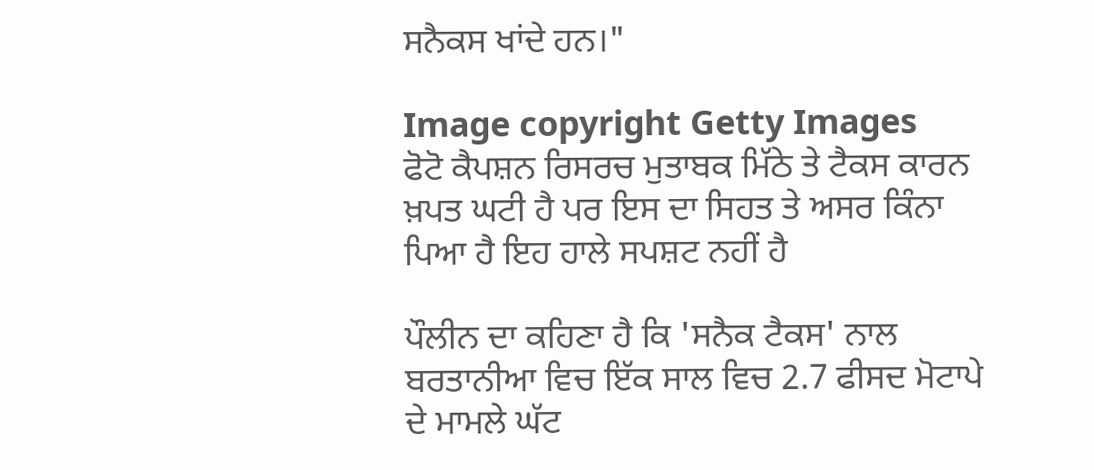ਸਨੈਕਸ ਖਾਂਦੇ ਹਨ।"

Image copyright Getty Images
ਫੋਟੋ ਕੈਪਸ਼ਨ ਰਿਸਰਚ ਮੁਤਾਬਕ ਮਿੱਠੇ ਤੇ ਟੈਕਸ ਕਾਰਨ ਖ਼ਪਤ ਘਟੀ ਹੈ ਪਰ ਇਸ ਦਾ ਸਿਹਤ ਤੇ ਅਸਰ ਕਿੰਨਾ ਪਿਆ ਹੈ ਇਹ ਹਾਲੇ ਸਪਸ਼ਟ ਨਹੀਂ ਹੈ

ਪੌਲੀਨ ਦਾ ਕਹਿਣਾ ਹੈ ਕਿ 'ਸਨੈਕ ਟੈਕਸ' ਨਾਲ ਬਰਤਾਨੀਆ ਵਿਚ ਇੱਕ ਸਾਲ ਵਿਚ 2.7 ਫੀਸਦ ਮੋਟਾਪੇ ਦੇ ਮਾਮਲੇ ਘੱਟ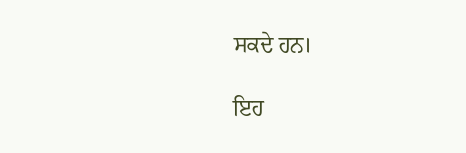ਸਕਦੇ ਹਨ।

ਇਹ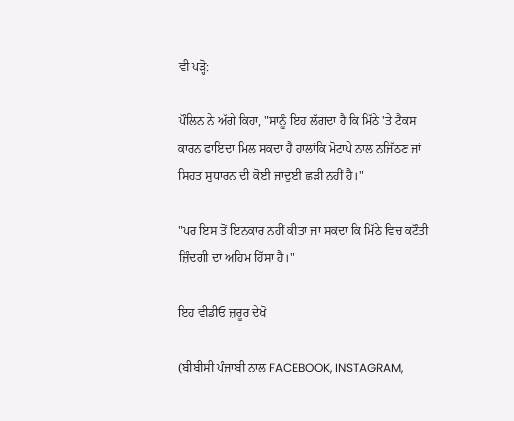ਵੀ ਪੜ੍ਹੋ:

ਪੌਲਿਨ ਨੇ ਅੱਗੇ ਕਿਹਾ, "ਸਾਨੂੰ ਇਹ ਲੱਗਦਾ ਹੈ ਕਿ ਮਿੱਠੇ 'ਤੇ ਟੈਕਸ ਕਾਰਨ ਫਾਇਦਾ ਮਿਲ ਸਕਦਾ ਹੈ ਹਾਲਾਂਕਿ ਮੋਟਾਪੇ ਨਾਲ ਨਜਿੱਠਣ ਜਾਂ ਸਿਹਤ ਸੁਧਾਰਨ ਦੀ ਕੋਈ ਜਾਦੁਈ ਛੜੀ ਨਹੀਂ ਹੈ।"

"ਪਰ ਇਸ ਤੋਂ ਇਨਕਾਰ ਨਹੀਂ ਕੀਤਾ ਜਾ ਸਕਦਾ ਕਿ ਮਿੱਠੇ ਵਿਚ ਕਟੌਤੀ ਜ਼ਿੰਦਗੀ ਦਾ ਅਹਿਮ ਹਿੱਸਾ ਹੈ।"

ਇਹ ਵੀਡੀਓ ਜ਼ਰੂਰ ਦੇਖੋ

(ਬੀਬੀਸੀ ਪੰਜਾਬੀ ਨਾਲ FACEBOOK, INSTAGRAM,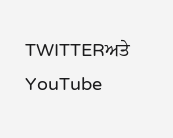TWITTERਅਤੇ YouTube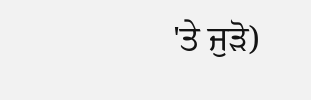'ਤੇ ਜੁੜੋ)